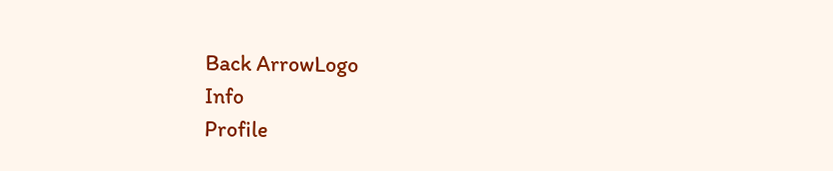Back ArrowLogo
Info
Profile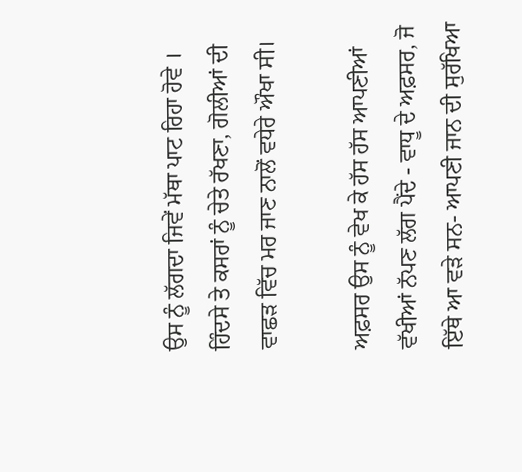ਉਸ ਨੂੰ ਲੱਗਦਾ ਜਿਵੇਂ ਮੱਥਾ ਪਾਟ ਰਿਹਾ ਹੋਵੇ । ਹਿੰਦਸੇ ਤੇ ਕਸਰਾਂ ਨੂੰ ਚੇਤੇ ਰੱਖਣਾ, ਗੋਲੀਆਂ ਦੀ ਵਾਛੜ ਵਿੱਚ ਮਰ ਜਾਣ ਨਾਲੋਂ ਵਧੇਰੇ ਔਖਾ ਸੀ।

ਅਫ਼ਸਰ ਉਸ ਨੂੰ ਵੇਖ ਕੇ ਹੱਸ ਹੱਸ ਆਪਣੀਆਂ ਵੱਖੀਆਂ ਨੱਪਣ ਲੱਗ ਪੈਂਦੇ - ਵਾਧੂ ਦੇ ਅਫ਼ਸਰ, ਜੋ ਇੱਥੇ ਆ ਵੜੇ ਸਨ- ਆਪਣੀ ਜਾਨ ਦੀ ਸੁਰੱਖਿਆ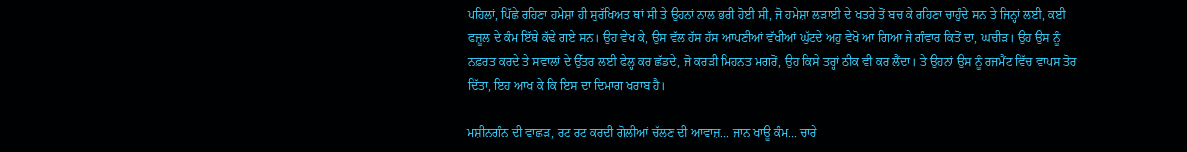ਪਹਿਲਾਂ, ਪਿੱਛੇ ਰਹਿਣਾ ਹਮੇਸ਼ਾ ਹੀ ਸੁਰੱਖਿਅਤ ਥਾਂ ਸੀ ਤੇ ਉਹਨਾਂ ਨਾਲ ਭਰੀ ਹੋਈ ਸੀ, ਜੋ ਹਮੇਸ਼ਾ ਲੜਾਈ ਦੇ ਖਤਰੇ ਤੋਂ ਬਚ ਕੇ ਰਹਿਣਾ ਚਾਹੁੰਦੇ ਸਨ ਤੇ ਜਿਨ੍ਹਾਂ ਲਈ, ਕਈ ਫਜ਼ੂਲ ਦੇ ਕੰਮ ਇੱਥੇ ਕੱਢੇ ਗਏ ਸਨ। ਉਹ ਵੇਖ ਕੇ, ਉਸ ਵੱਲ ਹੱਸ ਹੱਸ ਆਪਣੀਆਂ ਵੱਖੀਆਂ ਘੁੱਟਦੇ ਅਹੁ ਵੇਖੋ ਆ ਗਿਆ ਜੇ ਗੰਵਾਰ ਕਿਤੋਂ ਦਾ, ਘਚੀੜ। ਉਹ ਉਸ ਨੂੰ ਨਫ਼ਰਤ ਕਰਦੇ ਤੇ ਸਵਾਲਾਂ ਦੇ ਉੱਤਰ ਲਈ ਫੇਲ੍ਹ ਕਰ ਛੱਡਦੇ, ਜੋ ਕਰੜੀ ਮਿਹਨਤ ਮਗਰੋਂ, ਉਹ ਕਿਸੇ ਤਰ੍ਹਾਂ ਠੀਕ ਵੀ ਕਰ ਲੈਂਦਾ। ਤੇ ਉਹਨਾਂ ਉਸ ਨੂੰ ਰਜਮੈਂਟ ਵਿੱਚ ਵਾਪਸ ਤੋਰ ਦਿੱਤਾ, ਇਹ ਆਖ ਕੇ ਕਿ ਇਸ ਦਾ ਦਿਮਾਗ ਖਰਾਬ ਹੈ।

ਮਸ਼ੀਨਗੰਨ ਦੀ ਵਾਛੜ, ਰਟ ਰਟ ਕਰਦੀ ਗੋਲੀਆਂ ਚੱਲਣ ਦੀ ਆਵਾਜ਼... ਜਾਨ ਖਾਊ ਕੰਮ... ਚਾਰੇ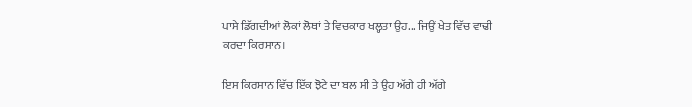ਪਾਸੇ ਡਿੱਗਦੀਆਂ ਲੋਕਾਂ ਲੋਥਾਂ ਤੇ ਵਿਚਕਾਰ ਖਲ੍ਹਤਾ ਉਹ... ਜਿਉਂ ਖੇਤ ਵਿੱਚ ਵਾਢੀ ਕਰਦਾ ਕਿਰਸਾਨ।

ਇਸ ਕਿਰਸਾਨ ਵਿੱਚ ਇੱਕ ਝੋਟੇ ਦਾ ਬਲ ਸੀ ਤੇ ਉਹ ਅੱਗੇ ਹੀ ਅੱਗੇ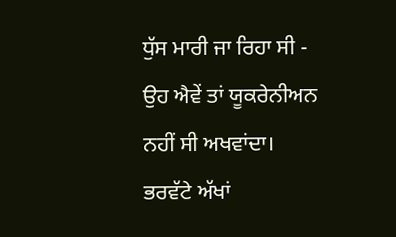ਧੁੱਸ ਮਾਰੀ ਜਾ ਰਿਹਾ ਸੀ - ਉਹ ਐਵੇਂ ਤਾਂ ਯੂਕਰੇਨੀਅਨ ਨਹੀਂ ਸੀ ਅਖਵਾਂਦਾ। ਭਰਵੱਟੇ ਅੱਖਾਂ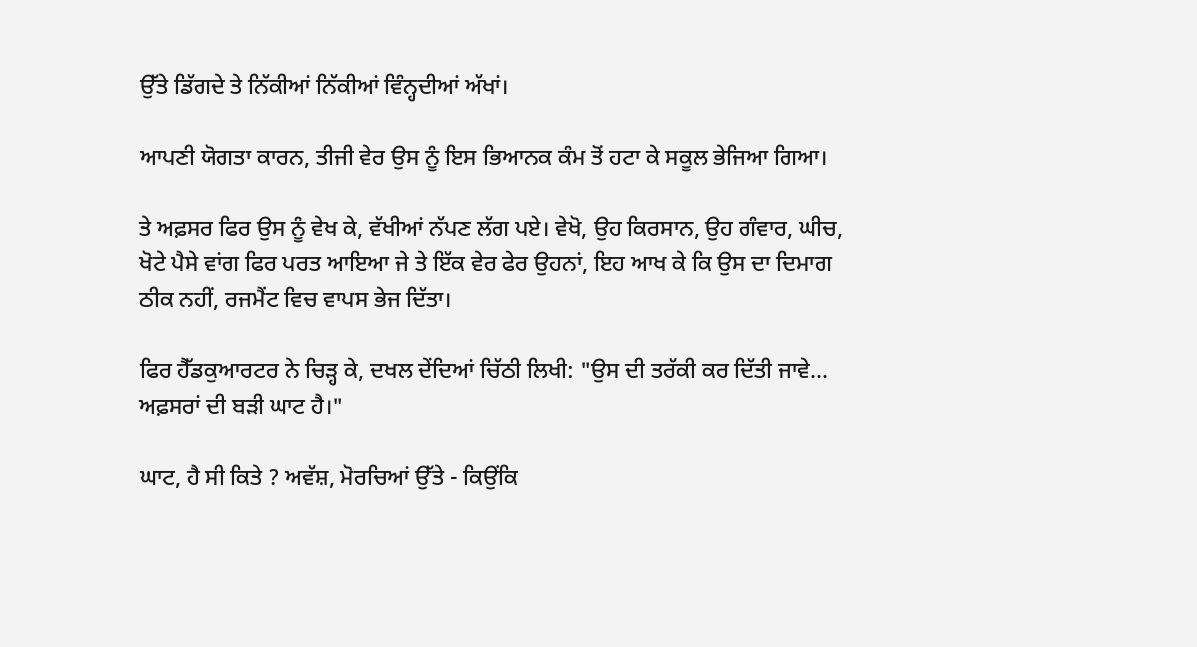ਉੱਤੇ ਡਿੱਗਦੇ ਤੇ ਨਿੱਕੀਆਂ ਨਿੱਕੀਆਂ ਵਿੰਨ੍ਹਦੀਆਂ ਅੱਖਾਂ।

ਆਪਣੀ ਯੋਗਤਾ ਕਾਰਨ, ਤੀਜੀ ਵੇਰ ਉਸ ਨੂੰ ਇਸ ਭਿਆਨਕ ਕੰਮ ਤੋਂ ਹਟਾ ਕੇ ਸਕੂਲ ਭੇਜਿਆ ਗਿਆ।

ਤੇ ਅਫ਼ਸਰ ਫਿਰ ਉਸ ਨੂੰ ਵੇਖ ਕੇ, ਵੱਖੀਆਂ ਨੱਪਣ ਲੱਗ ਪਏ। ਵੇਖੋ, ਉਹ ਕਿਰਸਾਨ, ਉਹ ਗੰਵਾਰ, ਘੀਚ, ਖੋਟੇ ਪੈਸੇ ਵਾਂਗ ਫਿਰ ਪਰਤ ਆਇਆ ਜੇ ਤੇ ਇੱਕ ਵੇਰ ਫੇਰ ਉਹਨਾਂ, ਇਹ ਆਖ ਕੇ ਕਿ ਉਸ ਦਾ ਦਿਮਾਗ ਠੀਕ ਨਹੀਂ, ਰਜਮੈਂਟ ਵਿਚ ਵਾਪਸ ਭੇਜ ਦਿੱਤਾ।

ਫਿਰ ਹੈੱਡਕੁਆਰਟਰ ਨੇ ਚਿੜ੍ਹ ਕੇ, ਦਖਲ ਦੇਂਦਿਆਂ ਚਿੱਠੀ ਲਿਖੀ: "ਉਸ ਦੀ ਤਰੱਕੀ ਕਰ ਦਿੱਤੀ ਜਾਵੇ... ਅਫ਼ਸਰਾਂ ਦੀ ਬੜੀ ਘਾਟ ਹੈ।"

ਘਾਟ, ਹੈ ਸੀ ਕਿਤੇ ? ਅਵੱਸ਼, ਮੋਰਚਿਆਂ ਉੱਤੇ - ਕਿਉਂਕਿ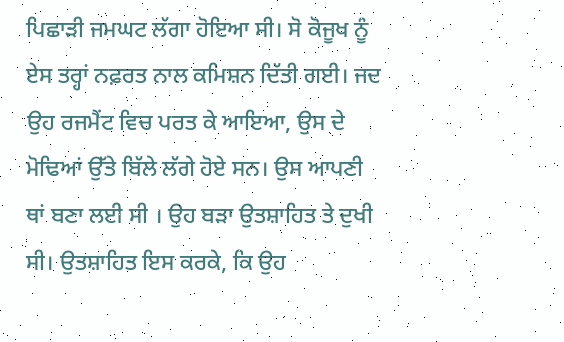ਪਿਛਾੜੀ ਜਮਘਟ ਲੱਗਾ ਹੋਇਆ ਸੀ। ਸੋ ਕੋਜੂਖ ਨੂੰ ਏਸ ਤਰ੍ਹਾਂ ਨਫ਼ਰਤ ਨਾਲ ਕਮਿਸ਼ਨ ਦਿੱਤੀ ਗਈ। ਜਦ ਉਹ ਰਜਮੈਂਟ ਵਿਚ ਪਰਤ ਕੇ ਆਇਆ, ਉਸ ਦੇ ਮੋਢਿਆਂ ਉੱਤੇ ਬਿੱਲੇ ਲੱਗੇ ਹੋਏ ਸਨ। ਉਸ ਆਪਣੀ ਥਾਂ ਬਣਾ ਲਈ ਸੀ । ਉਹ ਬੜਾ ਉਤਸ਼ਾਹਿਤ ਤੇ ਦੁਖੀ ਸੀ। ਉਤਸ਼ਾਹਿਤ ਇਸ ਕਰਕੇ, ਕਿ ਉਹ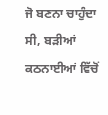ਜੋ ਬਣਨਾ ਚਾਹੁੰਦਾ ਸੀ, ਬੜੀਆਂ ਕਠਨਾਈਆਂ ਵਿੱਚੋਂ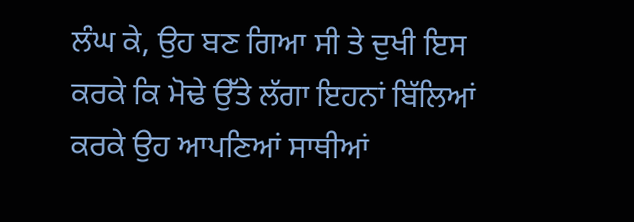ਲੰਘ ਕੇ, ਉਹ ਬਣ ਗਿਆ ਸੀ ਤੇ ਦੁਖੀ ਇਸ ਕਰਕੇ ਕਿ ਮੋਢੇ ਉੱਤੇ ਲੱਗਾ ਇਹਨਾਂ ਬਿੱਲਿਆਂ ਕਰਕੇ ਉਹ ਆਪਣਿਆਂ ਸਾਥੀਆਂ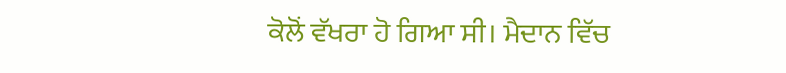ਕੋਲੋਂ ਵੱਖਰਾ ਹੋ ਗਿਆ ਸੀ। ਮੈਦਾਨ ਵਿੱਚ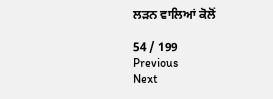ਲੜਨ ਵਾਲਿਆਂ ਕੋਲੋਂ

54 / 199
Previous
Next